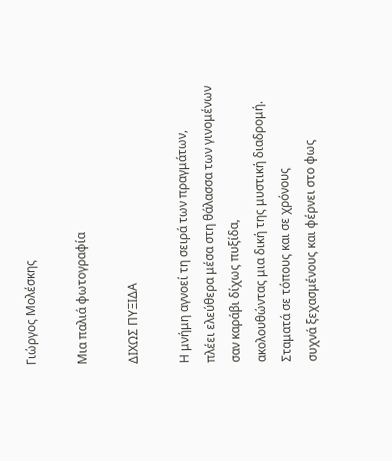Γιώργος Μολέσκης

Μια παλιά φωτογραφία

ΔΙΧΩΣ ΠΥΞΙΔΑ

Η μνήμη αγνοεί τη σειρά των πραγμάτων,
πλέει ελεύθερα μέσα στη θάλασσα των γινομένων
σαν καράβι δίχως πυξίδα,
ακολουθώντας μια δική της μυστική διαδρομή.
Σταματά σε τόπους και σε χρόνους
συχνά ξεχασμένους και φέρνει στο φως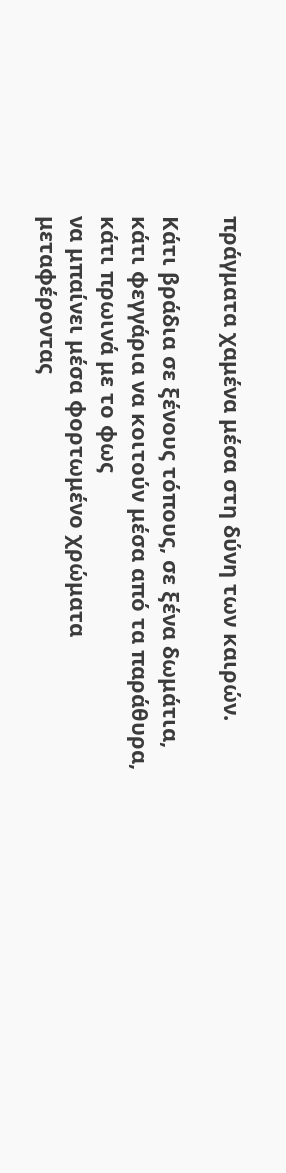πράγματα χαμένα μέσα στη δύνη των καιρών.

Κάτι βράδια σε ξένους τόπους, σε ξένα δωμάτια,
κάτι φεγγάρια να κοιτούν μέσα από τα παράθυρα,
κάτι πρωινά με το φως
να μπαίνει μέσα φορτωμένο χρώματα
μεταφέροντας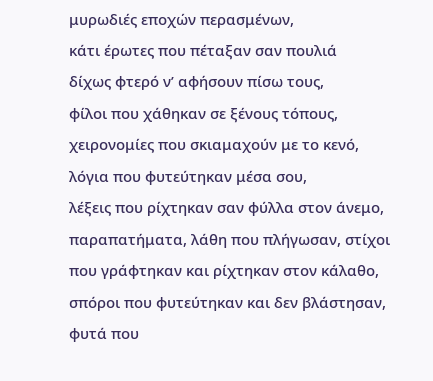μυρωδιές εποχών περασμένων,
κάτι έρωτες που πέταξαν σαν πουλιά
δίχως φτερό ν’ αφήσουν πίσω τους,
φίλοι που χάθηκαν σε ξένους τόπους,
χειρονομίες που σκιαμαχούν με το κενό,
λόγια που φυτεύτηκαν μέσα σου,
λέξεις που ρίχτηκαν σαν φύλλα στον άνεμο,
παραπατήματα, λάθη που πλήγωσαν, στίχοι
που γράφτηκαν και ρίχτηκαν στον κάλαθο,
σπόροι που φυτεύτηκαν και δεν βλάστησαν,
φυτά που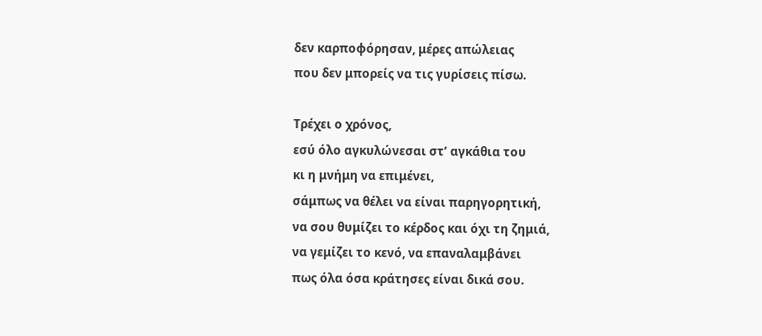δεν καρποφόρησαν, μέρες απώλειας
που δεν μπορείς να τις γυρίσεις πίσω.

Τρέχει ο χρόνος,
εσύ όλο αγκυλώνεσαι στ’ αγκάθια του
κι η μνήμη να επιμένει,
σάμπως να θέλει να είναι παρηγορητική,
να σου θυμίζει το κέρδος και όχι τη ζημιά,
να γεμίζει το κενό, να επαναλαμβάνει
πως όλα όσα κράτησες είναι δικά σου.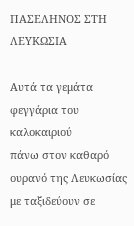ΠΑΣΕΛΗΝΟΣ ΣΤΗ ΛΕΥΚΩΣΙΑ

Αυτά τα γεμάτα φεγγάρια του καλοκαιριού
πάνω στον καθαρό ουρανό της Λευκωσίας
με ταξιδεύουν σε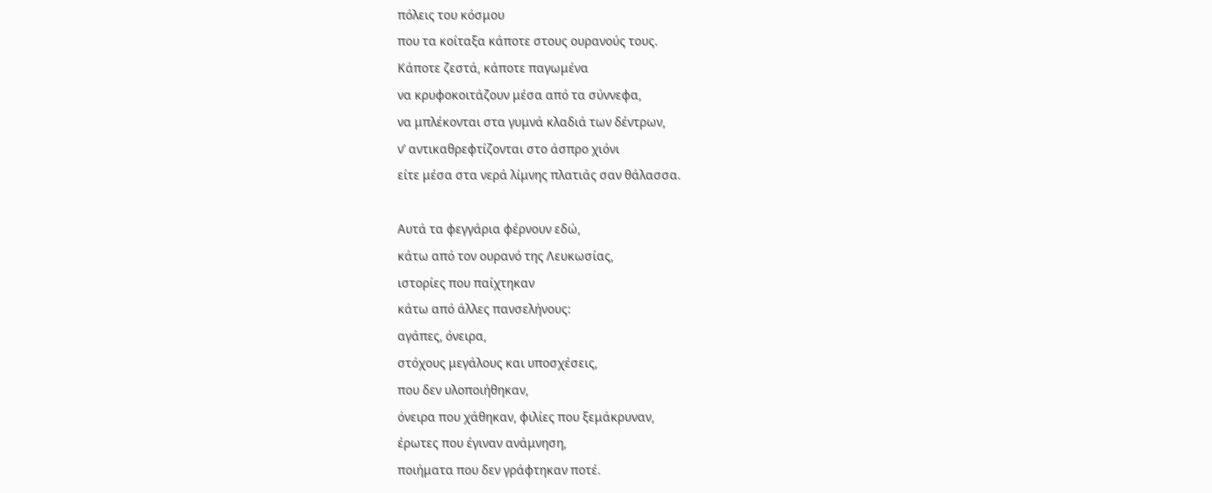πόλεις του κόσμου
που τα κοίταξα κάποτε στους ουρανούς τους.
Κάποτε ζεστά, κάποτε παγωμένα
να κρυφοκοιτάζουν μέσα από τα σύννεφα,
να μπλέκονται στα γυμνά κλαδιά των δέντρων,
ν’ αντικαθρεφτίζονται στο άσπρο χιόνι
είτε μέσα στα νερά λίμνης πλατιάς σαν θάλασσα.

Αυτά τα φεγγάρια φέρνουν εδώ,
κάτω από τον ουρανό της Λευκωσίας,
ιστορίες που παίχτηκαν
κάτω από άλλες πανσελήνους:
αγάπες, όνειρα,
στόχους μεγάλους και υποσχέσεις,
που δεν υλοποιήθηκαν,
όνειρα που χάθηκαν, φιλίες που ξεμάκρυναν,
έρωτες που έγιναν ανάμνηση,
ποιήματα που δεν γράφτηκαν ποτέ.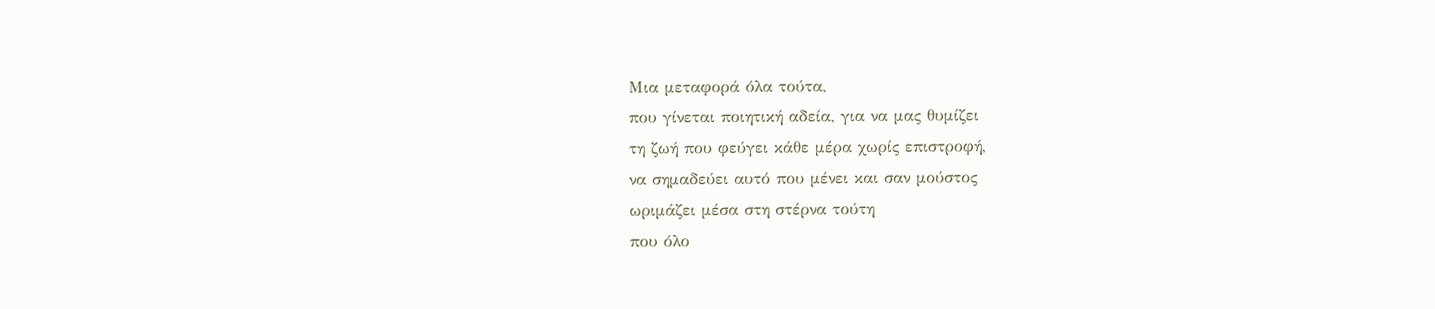Μια μεταφορά όλα τούτα,
που γίνεται ποιητική αδεία, για να μας θυμίζει
τη ζωή που φεύγει κάθε μέρα χωρίς επιστροφή,
να σημαδεύει αυτό που μένει και σαν μούστος
ωριμάζει μέσα στη στέρνα τούτη
που όλο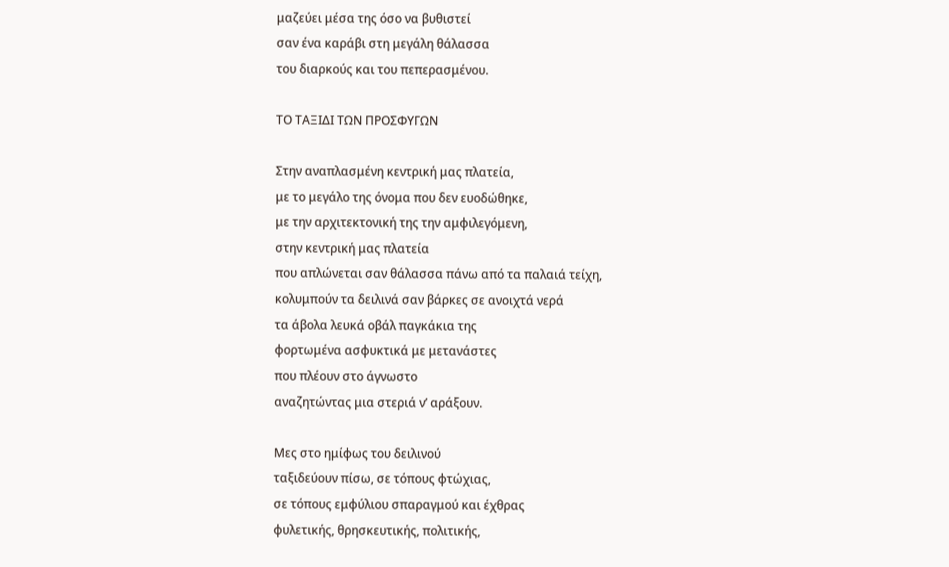μαζεύει μέσα της όσο να βυθιστεί
σαν ένα καράβι στη μεγάλη θάλασσα
του διαρκούς και του πεπερασμένου.

ΤΟ ΤΑΞΙΔΙ ΤΩΝ ΠΡΟΣΦΥΓΩΝ

Στην αναπλασμένη κεντρική μας πλατεία,
με το μεγάλο της όνομα που δεν ευοδώθηκε,
με την αρχιτεκτονική της την αμφιλεγόμενη,
στην κεντρική μας πλατεία
που απλώνεται σαν θάλασσα πάνω από τα παλαιά τείχη,
κολυμπούν τα δειλινά σαν βάρκες σε ανοιχτά νερά
τα άβολα λευκά οβάλ παγκάκια της
φορτωμένα ασφυκτικά με μετανάστες
που πλέουν στο άγνωστο
αναζητώντας μια στεριά ν’ αράξουν.

Μες στο ημίφως του δειλινού
ταξιδεύουν πίσω, σε τόπους φτώχιας,
σε τόπους εμφύλιου σπαραγμού και έχθρας
φυλετικής, θρησκευτικής, πολιτικής,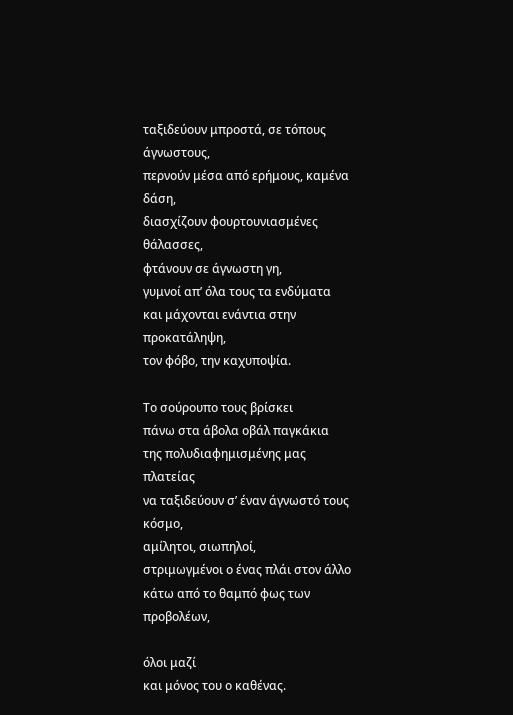ταξιδεύουν μπροστά, σε τόπους άγνωστους,
περνούν μέσα από ερήμους, καμένα δάση,
διασχίζουν φουρτουνιασμένες θάλασσες,
φτάνουν σε άγνωστη γη,
γυμνοί απ’ όλα τους τα ενδύματα
και μάχονται ενάντια στην προκατάληψη,
τον φόβο, την καχυποψία.

Το σούρουπο τους βρίσκει
πάνω στα άβολα οβάλ παγκάκια
της πολυδιαφημισμένης μας πλατείας
να ταξιδεύουν σ’ έναν άγνωστό τους κόσμο,
αμίλητοι, σιωπηλοί,
στριμωγμένοι ο ένας πλάι στον άλλο
κάτω από το θαμπό φως των προβολέων,

όλοι μαζί
και μόνος του ο καθένας.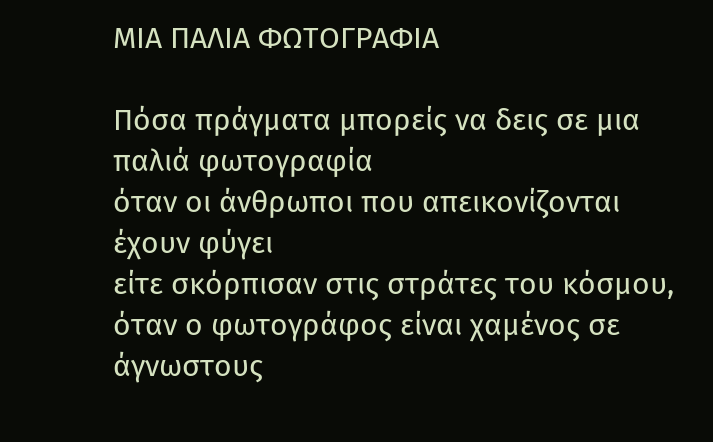ΜΙΑ ΠΑΛΙΑ ΦΩΤΟΓΡΑΦΙΑ

Πόσα πράγματα μπορείς να δεις σε μια παλιά φωτογραφία
όταν οι άνθρωποι που απεικονίζονται έχουν φύγει
είτε σκόρπισαν στις στράτες του κόσμου,
όταν ο φωτογράφος είναι χαμένος σε άγνωστους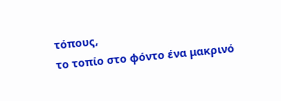τόπους,
το τοπίο στο φόντο ένα μακρινό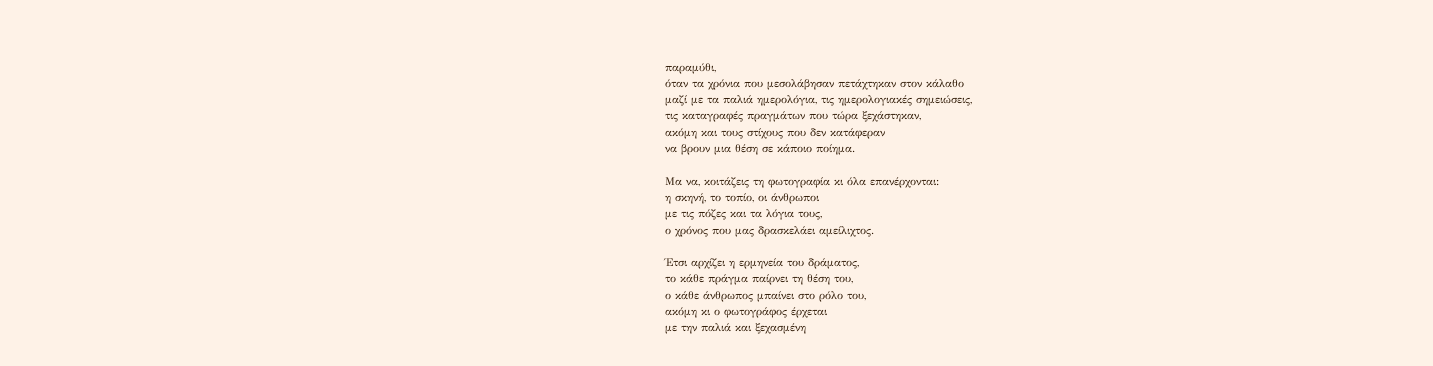παραμύθι,
όταν τα χρόνια που μεσολάβησαν πετάχτηκαν στον κάλαθο
μαζί με τα παλιά ημερολόγια, τις ημερολογιακές σημειώσεις,
τις καταγραφές πραγμάτων που τώρα ξεχάστηκαν,
ακόμη και τους στίχους που δεν κατάφεραν
να βρουν μια θέση σε κάποιο ποίημα.

Μα να, κοιτάζεις τη φωτογραφία κι όλα επανέρχονται:
η σκηνή, το τοπίο, οι άνθρωποι
με τις πόζες και τα λόγια τους,
ο χρόνος που μας δρασκελάει αμείλιχτος.

Έτσι αρχίζει η ερμηνεία του δράματος,
το κάθε πράγμα παίρνει τη θέση του,
ο κάθε άνθρωπος μπαίνει στο ρόλο του,
ακόμη κι ο φωτογράφος έρχεται
με την παλιά και ξεχασμένη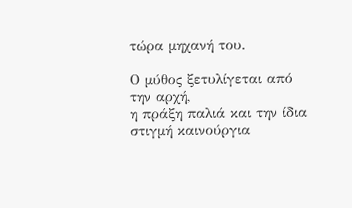τώρα μηχανή του.

Ο μύθος ξετυλίγεται από την αρχή,
η πράξη παλιά και την ίδια στιγμή καινούργια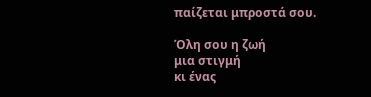παίζεται μπροστά σου.

Όλη σου η ζωή
μια στιγμή
κι ένας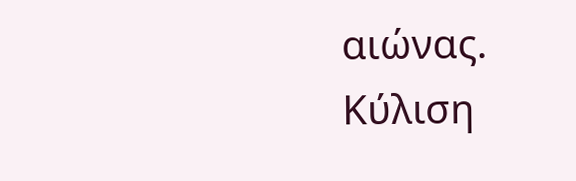αιώνας.
Κύλιση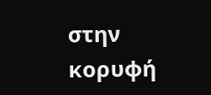στην κορυφή